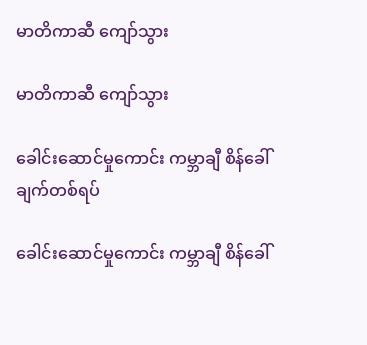မာတိကာဆီ ကျော်သွား

မာတိကာဆီ ကျော်သွား

ခေါင်းဆောင်မှုကောင်း ကမ္ဘာချီ စိန်ခေါ်ချက်တစ်ရပ်

ခေါင်းဆောင်မှုကောင်း ကမ္ဘာချီ စိန်ခေါ်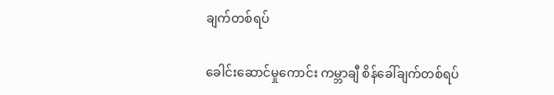ချက်တစ်ရပ်

ခေါင်းဆောင်မှုကောင်း ကမ္ဘာချီ စိန်ခေါ်ချက်တစ်ရပ်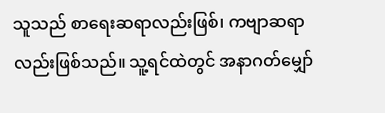သူသည် စာရေးဆရာလည်းဖြစ်၊ ကဗျာဆရာလည်းဖြစ်သည်။ သူ့ရင်ထဲတွင် အနာဂတ်မျှော်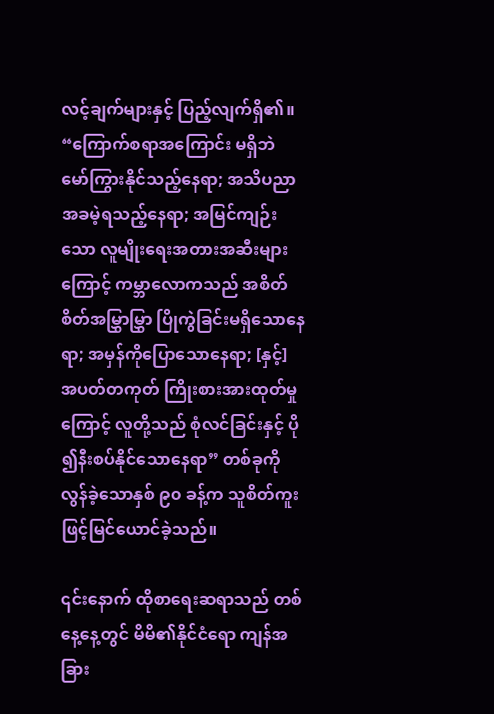လင့်ချက်များနှင့် ပြည့်လျက်ရှိ၏။ “ကြောက်စရာအကြောင်း မရှိဘဲ မော်ကြွားနိုင်သည့်နေရာ; အသိပညာအခမဲ့ရသည့်နေရာ; အမြင်ကျဉ်းသော လူမျိုးရေးအတားအဆီးများကြောင့် ကမ္ဘာလောကသည် အစိတ်စိတ်အမြွှာမြွှာ ပြိုကွဲခြင်းမရှိသောနေရာ; အမှန်ကိုပြောသောနေရာ; [နှင့်] အပတ်တကုတ် ကြိုးစားအားထုတ်မှုကြောင့် လူတို့သည် စုံလင်ခြင်းနှင့် ပို၍နီးစပ်နိုင်သောနေရာ” တစ်ခုကို လွန်ခဲ့သောနှစ် ၉၀ ခန့်က သူစိတ်ကူးဖြင့်မြင်ယောင်ခဲ့သည်။

၎င်းနောက် ထိုစာရေးဆရာသည် တစ်နေ့နေ့တွင် မိမိ၏နိုင်ငံရော ကျန်အခြား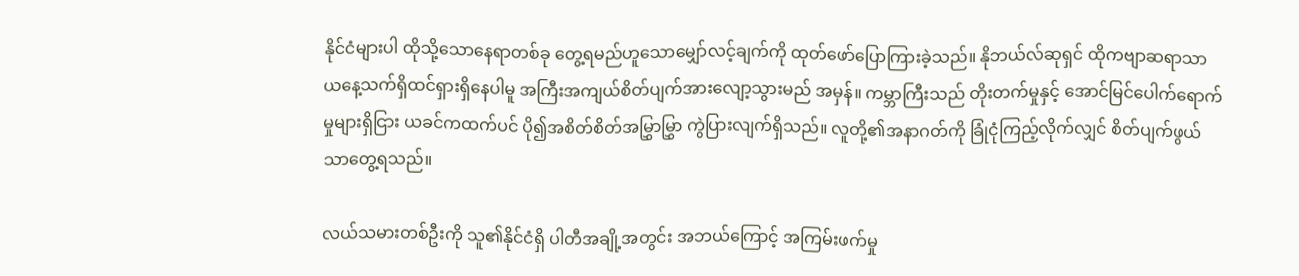နိုင်ငံများပါ ထိုသို့သောနေရာတစ်ခု တွေ့ရမည်ဟူသောမျှော်လင့်ချက်ကို ထုတ်ဖော်ပြောကြားခဲ့သည်။ နိုဘယ်လ်ဆုရှင် ထိုကဗျာဆရာသာ ယနေ့သက်ရှိထင်ရှားရှိနေပါမူ အကြီးအကျယ်စိတ်ပျက်အားလျော့သွားမည် အမှန်။ ကမ္ဘာကြီးသည် တိုးတက်မှုနှင့် အောင်မြင်ပေါက်ရောက်မှုများရှိငြား ယခင်ကထက်ပင် ပို၍အစိတ်စိတ်အမြွှာမြွှာ ကွဲပြားလျက်ရှိသည်။ လူတို့၏အနာဂတ်ကို ခြုံငုံကြည့်လိုက်လျှင် စိတ်ပျက်ဖွယ်သာတွေ့ရသည်။

လယ်သမားတစ်ဦးကို သူ၏နိုင်ငံရှိ ပါတီအချို့အတွင်း အဘယ်ကြောင့် အကြမ်းဖက်မှု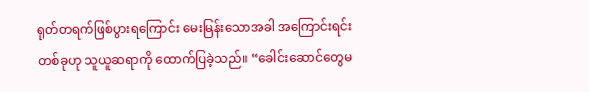ရုတ်တရက်ဖြစ်ပွားရကြောင်း မေးမြန်းသောအခါ အကြောင်းရင်းတစ်ခုဟု သူယူဆရာကို ထောက်ပြခဲ့သည်။ “ခေါင်းဆောင်တွေမ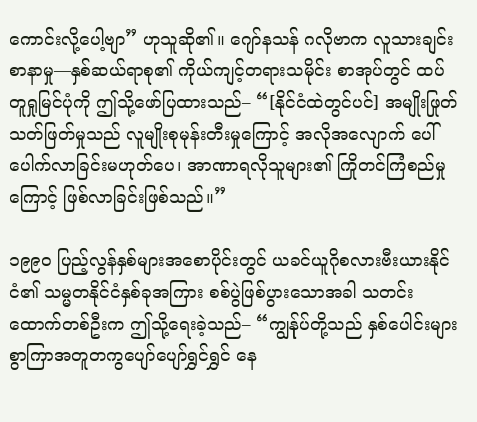ကောင်းလို့ပေါ့ဗျာ” ဟုသူဆို၏။ ဂျော်နသန် ဂလိုဗာက လူသားချင်းစာနာမှု—နှစ်ဆယ်ရာစု၏ ကိုယ်ကျင့်တရားသမိုင်း စာအုပ်တွင် ထပ်တူရှုမြင်ပုံကို ဤသို့ဖော်ပြထားသည်– “[နိုင်ငံထဲတွင်ပင်] အမျိုးဖြုတ်သတ်ဖြတ်မှုသည် လူမျိုးစုမုန်းတီးမှုကြောင့် အလိုအလျောက် ပေါ်ပေါက်လာခြင်းမဟုတ်ပေ၊ အာဏာရလိုသူများ၏ ကြိုတင်ကြံစည်မှုကြောင့် ဖြစ်လာခြင်းဖြစ်သည်။”

၁၉၉၀ ပြည့်လွန်နှစ်များအစောပိုင်းတွင် ယခင်ယူဂိုစလားဗီးယားနိုင်ငံ၏ သမ္မတနိုင်ငံနှစ်ခုအကြား စစ်ပွဲဖြစ်ပွားသောအခါ သတင်းထောက်တစ်ဦးက ဤသို့ရေးခဲ့သည်– “ကျွန်ုပ်တို့သည် နှစ်ပေါင်းများစွာကြာအတူတကွပျော်ပျော်ရွှင်ရွှင် နေ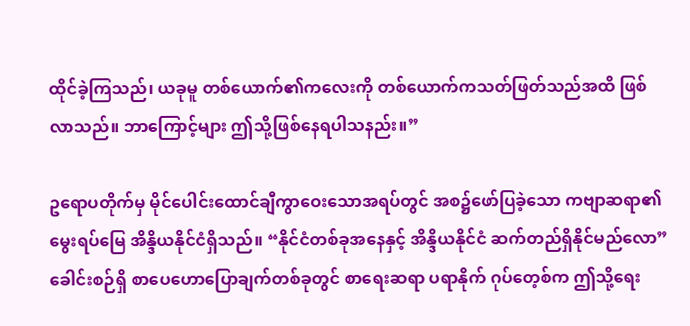ထိုင်ခဲ့ကြသည်၊ ယခုမူ တစ်ယောက်၏ကလေးကို တစ်ယောက်ကသတ်ဖြတ်သည်အထိ ဖြစ်လာသည်။ ဘာကြောင့်များ ဤသို့ဖြစ်နေရပါသနည်း။”

ဥရောပတိုက်မှ မိုင်ပေါင်းထောင်ချီကွာဝေးသောအရပ်တွင် အစ၌ဖော်ပြခဲ့သော ကဗျာဆရာ၏မွေးရပ်မြေ အိန္ဒိယနိုင်ငံရှိသည်။ “နိုင်ငံတစ်ခုအနေနှင့် အိန္ဒိယနိုင်ငံ ဆက်တည်ရှိနိုင်မည်လော” ခေါင်းစဉ်ရှိ စာပေဟောပြောချက်တစ်ခုတွင် စာရေးဆရာ ပရာနိုက် ဂုပ်တေ့စ်က ဤသို့ရေး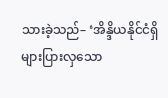သားခဲ့သည်– ‘အိန္ဒိယနိုင်ငံရှိ များပြားလှသော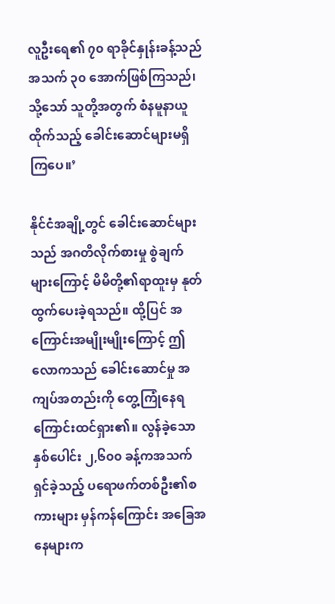လူဦးရေ၏ ၇၀ ရာခိုင်နှုန်းခန့်သည် အသက် ၃၀ အောက်ဖြစ်ကြသည်၊ သို့သော် သူတို့အတွက် စံနမူနာယူထိုက်သည့် ခေါင်းဆောင်များမရှိကြပေ။’

နိုင်ငံအချို့တွင် ခေါင်းဆောင်များသည် အဂတိလိုက်စားမှု စွဲချက်များကြောင့် မိမိတို့၏ရာထူးမှ နုတ်ထွက်ပေးခဲ့ရသည်။ ထို့ပြင် အကြောင်းအမျိုးမျိုးကြောင့် ဤလောကသည် ခေါင်းဆောင်မှု အကျပ်အတည်းကို တွေ့ကြုံနေရကြောင်းထင်ရှား၏။ လွန်ခဲ့သောနှစ်ပေါင်း ၂,၆၀၀ ခန့်ကအသက်ရှင်ခဲ့သည့် ပရောဖက်တစ်ဦး၏စကားများ မှန်ကန်ကြောင်း အခြေအနေများက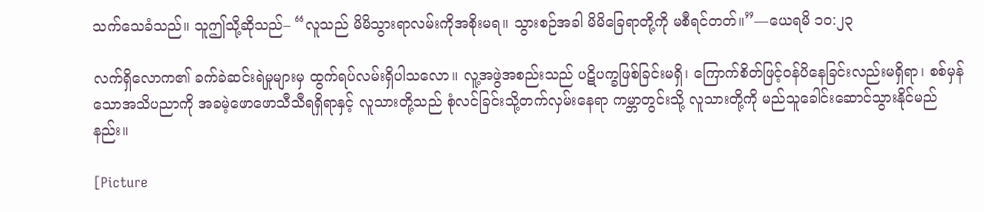သက်သေခံသည်။ သူဤသို့ဆိုသည်– “လူသည် မိမိသွားရာလမ်းကိုအစိုးမရ။ သွားစဉ်အခါ မိမိခြေရာတို့ကို မစီရင်တတ်။”—ယေရမိ ၁၀:၂၃

လက်ရှိလောက၏ ခက်ခဲဆင်းရဲမှုများမှ ထွက်ရပ်လမ်းရှိပါသလော။ လူ့အဖွဲအစည်းသည် ပဋိပက္ခဖြစ်ခြင်းမရှိ၊ ကြောက်စိတ်ဖြင့်ဝန်ပိနေခြင်းလည်းမရှိရာ၊ စစ်မှန်သောအသိပညာကို အခမဲ့ဖောဖောသီသီရရှိရာနှင့် လူသားတို့သည် စုံလင်ခြင်းသို့တက်လှမ်းနေရာ ကမ္ဘာတွင်းသို့ လူသားတို့ကို မည်သူခေါင်းဆောင်သွားနိုင်မည်နည်း။

[Picture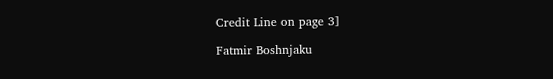Credit Line on page 3]

Fatmir Boshnjaku